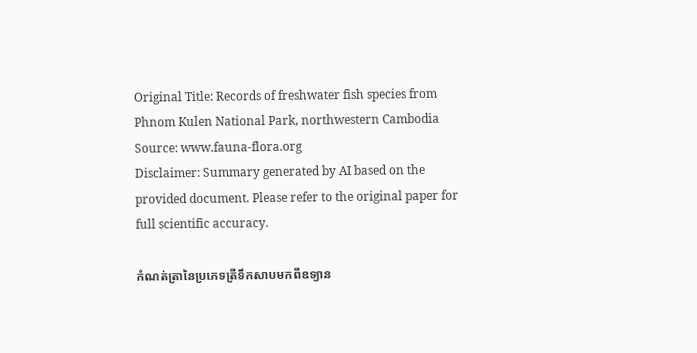Original Title: Records of freshwater fish species from Phnom Kulen National Park, northwestern Cambodia
Source: www.fauna-flora.org
Disclaimer: Summary generated by AI based on the provided document. Please refer to the original paper for full scientific accuracy.

កំណត់ត្រានៃប្រភេទត្រីទឹកសាបមកពីឧទ្យាន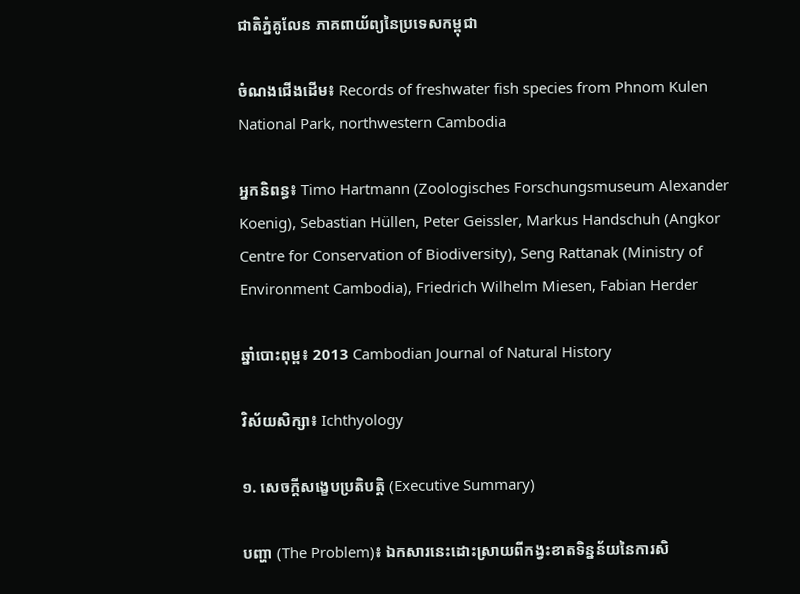ជាតិភ្នំគូលែន ភាគពាយ័ព្យនៃប្រទេសកម្ពុជា

ចំណងជើងដើម៖ Records of freshwater fish species from Phnom Kulen National Park, northwestern Cambodia

អ្នកនិពន្ធ៖ Timo Hartmann (Zoologisches Forschungsmuseum Alexander Koenig), Sebastian Hüllen, Peter Geissler, Markus Handschuh (Angkor Centre for Conservation of Biodiversity), Seng Rattanak (Ministry of Environment Cambodia), Friedrich Wilhelm Miesen, Fabian Herder

ឆ្នាំបោះពុម្ព៖ 2013 Cambodian Journal of Natural History

វិស័យសិក្សា៖ Ichthyology

១. សេចក្តីសង្ខេបប្រតិបត្តិ (Executive Summary)

បញ្ហា (The Problem)៖ ឯកសារនេះដោះស្រាយពីកង្វះខាតទិន្នន័យនៃការសិ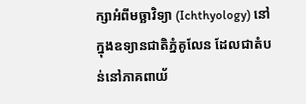ក្សាអំពីមច្ឆាវិទ្យា (Ichthyology) នៅក្នុងឧទ្យានជាតិភ្នំគូលែន ដែលជាតំបន់នៅភាគពាយ័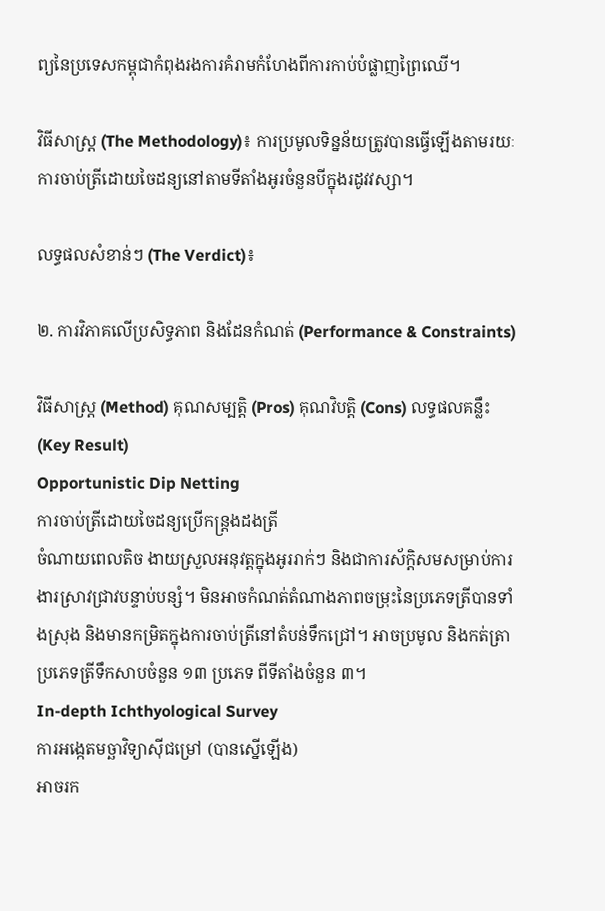ព្យនៃប្រទេសកម្ពុជាកំពុងរងការគំរាមកំហែងពីការកាប់បំផ្លាញព្រៃឈើ។

វិធីសាស្ត្រ (The Methodology)៖ ការប្រមូលទិន្នន័យត្រូវបានធ្វើឡើងតាមរយៈការចាប់ត្រីដោយចៃដន្យនៅតាមទីតាំងអូរចំនួនបីក្នុងរដូវវស្សា។

លទ្ធផលសំខាន់ៗ (The Verdict)៖

២. ការវិភាគលើប្រសិទ្ធភាព និងដែនកំណត់ (Performance & Constraints)

វិធីសាស្ត្រ (Method) គុណសម្បត្តិ (Pros) គុណវិបត្តិ (Cons) លទ្ធផលគន្លឹះ (Key Result)
Opportunistic Dip Netting
ការចាប់ត្រីដោយចៃដន្យប្រើកន្ត្រងដងត្រី
ចំណាយពេលតិច ងាយស្រួលអនុវត្តក្នុងអូររាក់ៗ និងជាការស័ក្តិសមសម្រាប់ការងារស្រាវជ្រាវបន្ទាប់បន្សំ។ មិនអាចកំណត់តំណាងភាពចម្រុះនៃប្រភេទត្រីបានទាំងស្រុង និងមានកម្រិតក្នុងការចាប់ត្រីនៅតំបន់ទឹកជ្រៅ។ អាចប្រមូល និងកត់ត្រាប្រភេទត្រីទឹកសាបចំនួន ១៣ ប្រភេទ ពីទីតាំងចំនួន ៣។
In-depth Ichthyological Survey
ការអង្កេតមច្ឆាវិទ្យាស៊ីជម្រៅ (បានស្នើឡើង)
អាចរក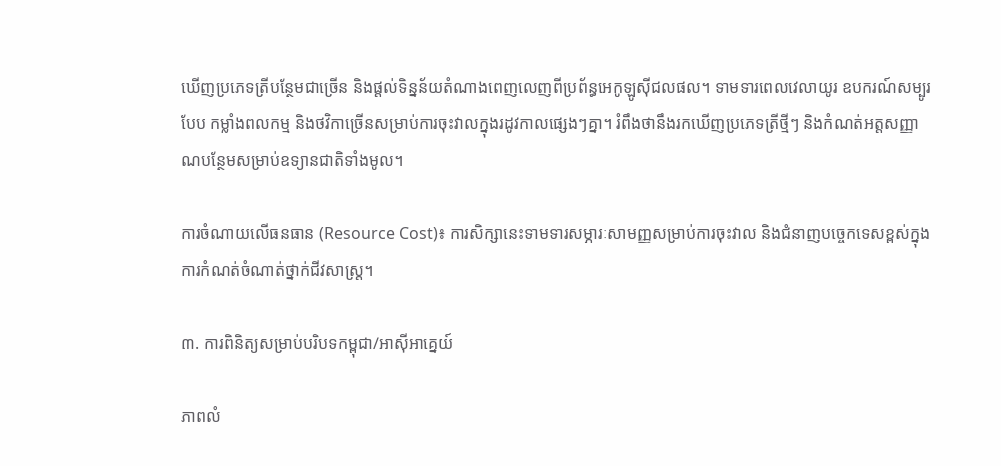ឃើញប្រភេទត្រីបន្ថែមជាច្រើន និងផ្តល់ទិន្នន័យតំណាងពេញលេញពីប្រព័ន្ធអេកូឡូស៊ីជលផល។ ទាមទារពេលវេលាយូរ ឧបករណ៍សម្បូរបែប កម្លាំងពលកម្ម និងថវិកាច្រើនសម្រាប់ការចុះវាលក្នុងរដូវកាលផ្សេងៗគ្នា។ រំពឹងថានឹងរកឃើញប្រភេទត្រីថ្មីៗ និងកំណត់អត្តសញ្ញាណបន្ថែមសម្រាប់ឧទ្យានជាតិទាំងមូល។

ការចំណាយលើធនធាន (Resource Cost)៖ ការសិក្សានេះទាមទារសម្ភារៈសាមញ្ញសម្រាប់ការចុះវាល និងជំនាញបច្ចេកទេសខ្ពស់ក្នុងការកំណត់ចំណាត់ថ្នាក់ជីវសាស្ត្រ។

៣. ការពិនិត្យសម្រាប់បរិបទកម្ពុជា/អាស៊ីអាគ្នេយ៍

ភាពលំ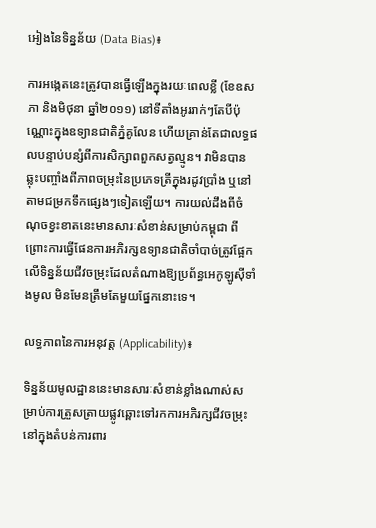អៀងនៃទិន្នន័យ (Data Bias)៖

ការអង្កេតនេះត្រូវបានធ្វើឡើងក្នុងរយៈពេលខ្លី (ខែឧសភា និងមិថុនា ឆ្នាំ២០១១) នៅទីតាំងអូររាក់ៗតែបីប៉ុណ្ណោះក្នុងឧទ្យានជាតិភ្នំគូលែន ហើយគ្រាន់តែជាលទ្ធផលបន្ទាប់បន្សំពីការសិក្សាពពួកសត្វល្មូន។ វាមិនបានឆ្លុះបញ្ចាំងពីភាពចម្រុះនៃប្រភេទត្រីក្នុងរដូវប្រាំង ឬនៅតាមជម្រកទឹកផ្សេងៗទៀតឡើយ។ ការយល់ដឹងពីចំណុចខ្វះខាតនេះមានសារៈសំខាន់សម្រាប់កម្ពុជា ពីព្រោះការធ្វើផែនការអភិរក្សឧទ្យានជាតិចាំបាច់ត្រូវផ្អែកលើទិន្នន័យជីវចម្រុះដែលតំណាងឱ្យប្រព័ន្ធអេកូឡូស៊ីទាំងមូល មិនមែនត្រឹមតែមួយផ្នែកនោះទេ។

លទ្ធភាពនៃការអនុវត្ត (Applicability)៖

ទិន្នន័យមូលដ្ឋាននេះមានសារៈសំខាន់ខ្លាំងណាស់សម្រាប់ការត្រួសត្រាយផ្លូវឆ្ពោះទៅរកការអភិរក្សជីវចម្រុះនៅក្នុងតំបន់ការពារ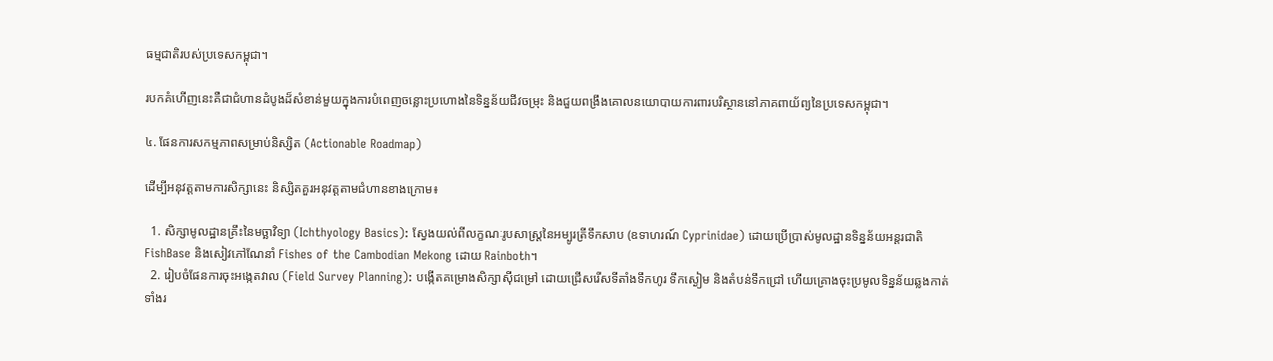ធម្មជាតិរបស់ប្រទេសកម្ពុជា។

របកគំហើញនេះគឺជាជំហានដំបូងដ៏សំខាន់មួយក្នុងការបំពេញចន្លោះប្រហោងនៃទិន្នន័យជីវចម្រុះ និងជួយពង្រឹងគោលនយោបាយការពារបរិស្ថាននៅភាគពាយ័ព្យនៃប្រទេសកម្ពុជា។

៤. ផែនការសកម្មភាពសម្រាប់និស្សិត (Actionable Roadmap)

ដើម្បីអនុវត្តតាមការសិក្សានេះ និស្សិតគួរអនុវត្តតាមជំហានខាងក្រោម៖

  1. សិក្សាមូលដ្ឋានគ្រឹះនៃមច្ឆាវិទ្យា (Ichthyology Basics): ស្វែងយល់ពីលក្ខណៈរូបសាស្ត្រនៃអម្បូរត្រីទឹកសាប (ឧទាហរណ៍ Cyprinidae) ដោយប្រើប្រាស់មូលដ្ឋានទិន្នន័យអន្តរជាតិ FishBase និងសៀវភៅណែនាំ Fishes of the Cambodian Mekong ដោយ Rainboth។
  2. រៀបចំផែនការចុះអង្កេតវាល (Field Survey Planning): បង្កើតគម្រោងសិក្សាស៊ីជម្រៅ ដោយជ្រើសរើសទីតាំងទឹកហូរ ទឹកស្ងៀម និងតំបន់ទឹកជ្រៅ ហើយគ្រោងចុះប្រមូលទិន្នន័យឆ្លងកាត់ទាំងរ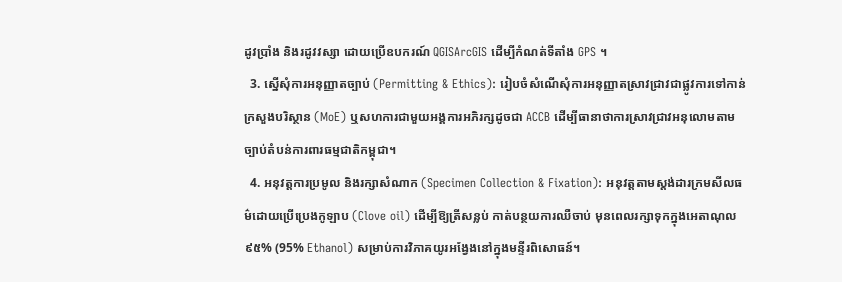ដូវប្រាំង និងរដូវវស្សា ដោយប្រើឧបករណ៍ QGISArcGIS ដើម្បីកំណត់ទីតាំង GPS ។
  3. ស្នើសុំការអនុញ្ញាតច្បាប់ (Permitting & Ethics): រៀបចំសំណើសុំការអនុញ្ញាតស្រាវជ្រាវជាផ្លូវការទៅកាន់ក្រសួងបរិស្ថាន (MoE) ឬសហការជាមួយអង្គការអភិរក្សដូចជា ACCB ដើម្បីធានាថាការស្រាវជ្រាវអនុលោមតាមច្បាប់តំបន់ការពារធម្មជាតិកម្ពុជា។
  4. អនុវត្តការប្រមូល និងរក្សាសំណាក (Specimen Collection & Fixation): អនុវត្តតាមស្តង់ដារក្រមសីលធម៌ដោយប្រើប្រេងកូឡាប (Clove oil) ដើម្បីឱ្យត្រីសន្លប់ កាត់បន្ថយការឈឺចាប់ មុនពេលរក្សាទុកក្នុងអេតាណុល ៩៥% (95% Ethanol) សម្រាប់ការវិភាគយូរអង្វែងនៅក្នុងមន្ទីរពិសោធន៍។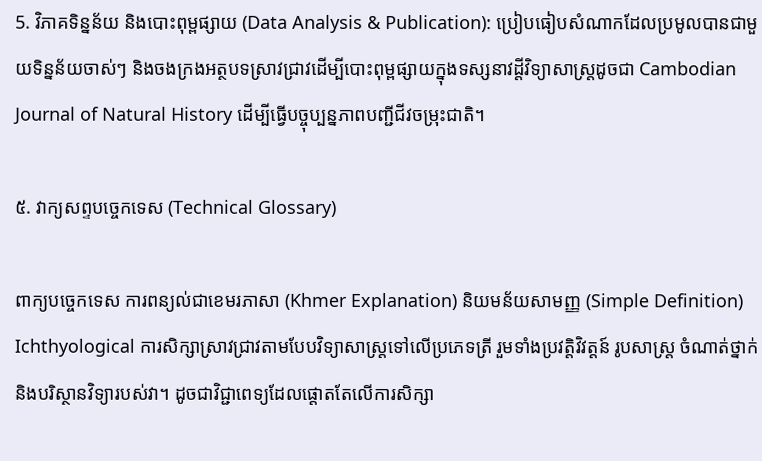5. វិភាគទិន្នន័យ និងបោះពុម្ពផ្សាយ (Data Analysis & Publication): ប្រៀបធៀបសំណាកដែលប្រមូលបានជាមួយទិន្នន័យចាស់ៗ និងចងក្រងអត្ថបទស្រាវជ្រាវដើម្បីបោះពុម្ពផ្សាយក្នុងទស្សនាវដ្តីវិទ្យាសាស្ត្រដូចជា Cambodian Journal of Natural History ដើម្បីធ្វើបច្ចុប្បន្នភាពបញ្ជីជីវចម្រុះជាតិ។

៥. វាក្យសព្ទបច្ចេកទេស (Technical Glossary)

ពាក្យបច្ចេកទេស ការពន្យល់ជាខេមរភាសា (Khmer Explanation) និយមន័យសាមញ្ញ (Simple Definition)
Ichthyological ការសិក្សាស្រាវជ្រាវតាមបែបវិទ្យាសាស្ត្រទៅលើប្រភេទត្រី រួមទាំងប្រវត្តិវិវត្តន៍ រូបសាស្ត្រ ចំណាត់ថ្នាក់ និងបរិស្ថានវិទ្យារបស់វា។ ដូចជាវិជ្ជាពេទ្យដែលផ្តោតតែលើការសិក្សា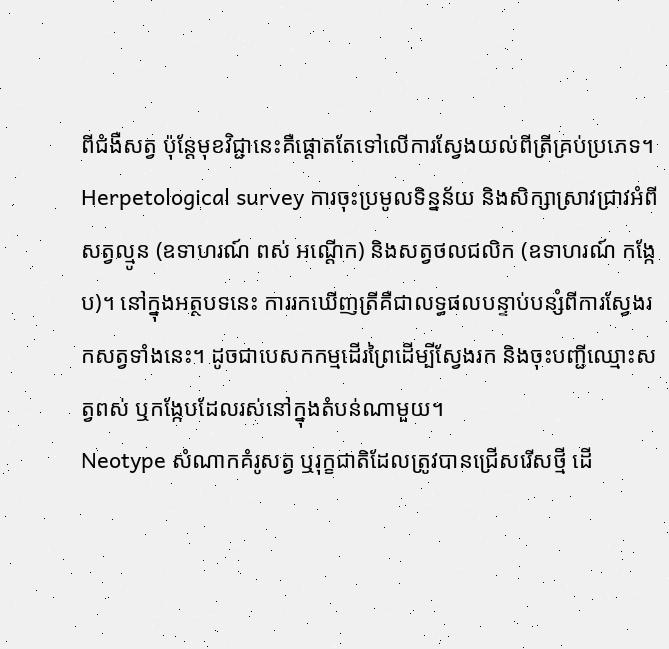ពីជំងឺសត្វ ប៉ុន្តែមុខវិជ្ជានេះគឺផ្តោតតែទៅលើការស្វែងយល់ពីត្រីគ្រប់ប្រភេទ។
Herpetological survey ការចុះប្រមូលទិន្នន័យ និងសិក្សាស្រាវជ្រាវអំពីសត្វល្មូន (ឧទាហរណ៍ ពស់ អណ្តើក) និងសត្វថលជលិក (ឧទាហរណ៍ កង្កែប)។ នៅក្នុងអត្ថបទនេះ ការរកឃើញត្រីគឺជាលទ្ធផលបន្ទាប់បន្សំពីការស្វែងរកសត្វទាំងនេះ។ ដូចជាបេសកកម្មដើរព្រៃដើម្បីស្វែងរក និងចុះបញ្ជីឈ្មោះសត្វពស់ ឬកង្កែបដែលរស់នៅក្នុងតំបន់ណាមួយ។
Neotype សំណាកគំរូសត្វ ឬរុក្ខជាតិដែលត្រូវបានជ្រើសរើសថ្មី ដើ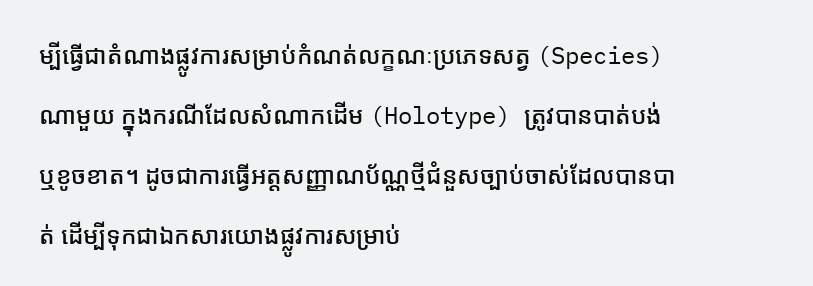ម្បីធ្វើជាតំណាងផ្លូវការសម្រាប់កំណត់លក្ខណៈប្រភេទសត្វ (Species) ណាមួយ ក្នុងករណីដែលសំណាកដើម (Holotype) ត្រូវបានបាត់បង់ ឬខូចខាត។ ដូចជាការធ្វើអត្តសញ្ញាណប័ណ្ណថ្មីជំនួសច្បាប់ចាស់ដែលបានបាត់ ដើម្បីទុកជាឯកសារយោងផ្លូវការសម្រាប់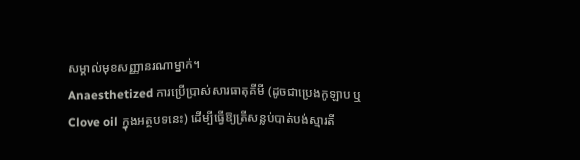សម្គាល់មុខសញ្ញានរណាម្នាក់។
Anaesthetized ការប្រើប្រាស់សារធាតុគីមី (ដូចជាប្រេងកូឡាប ឬ Clove oil ក្នុងអត្ថបទនេះ) ដើម្បីធ្វើឱ្យត្រីសន្លប់បាត់បង់ស្មារតី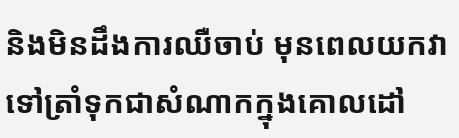និងមិនដឹងការឈឺចាប់ មុនពេលយកវាទៅត្រាំទុកជាសំណាកក្នុងគោលដៅ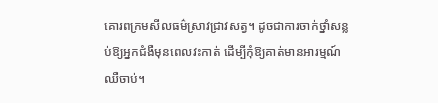គោរពក្រមសីលធម៌ស្រាវជ្រាវសត្វ។ ដូចជាការចាក់ថ្នាំសន្លប់ឱ្យអ្នកជំងឺមុនពេលវះកាត់ ដើម្បីកុំឱ្យគាត់មានអារម្មណ៍ឈឺចាប់។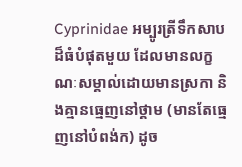Cyprinidae អម្បូរត្រីទឹកសាបដ៏ធំបំផុតមួយ ដែលមានលក្ខណៈសម្គាល់ដោយមានស្រកា និងគ្មានធ្មេញនៅថ្គាម (មានតែធ្មេញនៅបំពង់ក) ដូច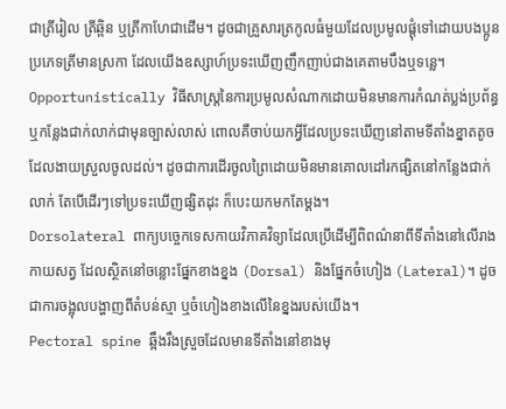ជាត្រីរៀល ត្រីឆ្ពិន ឬត្រីកាហែជាដើម។ ដូចជាគ្រួសារត្រកូលធំមួយដែលប្រមូលផ្តុំទៅដោយបងប្អូនប្រភេទត្រីមានស្រកា ដែលយើងឧស្សាហ៍ប្រទះឃើញញឹកញាប់ជាងគេតាមបឹងឬទន្លេ។
Opportunistically វិធីសាស្ត្រនៃការប្រមូលសំណាកដោយមិនមានការកំណត់ប្លង់ប្រព័ន្ធ ឬកន្លែងជាក់លាក់ជាមុនច្បាស់លាស់ ពោលគឺចាប់យកអ្វីដែលប្រទះឃើញនៅតាមទីតាំងខ្នាតតូចដែលងាយស្រួលចូលដល់។ ដូចជាការដើរចូលព្រៃដោយមិនមានគោលដៅរកផ្សិតនៅកន្លែងជាក់លាក់ តែបើដើរៗទៅប្រទះឃើញផ្សិតដុះ ក៏បេះយកមកតែម្តង។
Dorsolateral ពាក្យបច្ចេកទេសកាយវិភាគវិទ្យាដែលប្រើដើម្បីពិពណ៌នាពីទីតាំងនៅលើរាងកាយសត្វ ដែលស្ថិតនៅចន្លោះផ្នែកខាងខ្នង (Dorsal) និងផ្នែកចំហៀង (Lateral)។ ដូចជាការចង្អុលបង្ហាញពីតំបន់ស្មា ឬចំហៀងខាងលើនៃខ្នងរបស់យើង។
Pectoral spine ឆ្អឹងរឹងស្រួចដែលមានទីតាំងនៅខាងមុ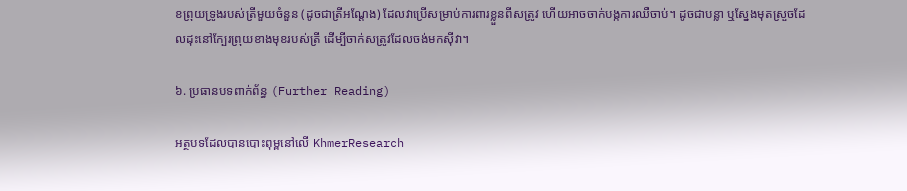ខព្រុយទ្រូងរបស់ត្រីមួយចំនួន (ដូចជាត្រីអណ្តែង) ដែលវាប្រើសម្រាប់ការពារខ្លួនពីសត្រូវ ហើយអាចចាក់បង្កការឈឺចាប់។ ដូចជាបន្លា ឬស្នែងមុតស្រួចដែលដុះនៅក្បែរព្រុយខាងមុខរបស់ត្រី ដើម្បីចាក់សត្រូវដែលចង់មកស៊ីវា។

៦. ប្រធានបទពាក់ព័ន្ធ (Further Reading)

អត្ថបទដែលបានបោះពុម្ពនៅលើ KhmerResearch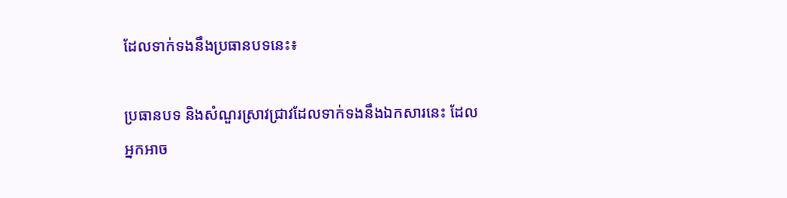ដែលទាក់ទងនឹងប្រធានបទនេះ៖

ប្រធានបទ និងសំណួរស្រាវជ្រាវដែលទាក់ទងនឹងឯកសារនេះ ដែលអ្នកអាច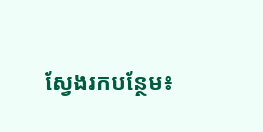ស្វែងរកបន្ថែម៖